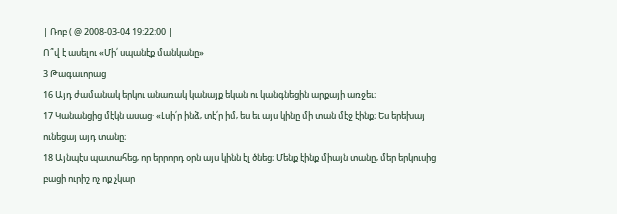| Ռոբ ( @ 2008-03-04 19:22:00 |
Ո՞վ է ասելու «Մի՛ սպանէք մանկանը»
3 Թագաւորաց
16 Այդ ժամանակ երկու անառակ կանայք եկան ու կանգնեցին արքայի առջեւ։
17 Կանանցից մէկն ասաց· «Լսի՛ր ինձ‚ տէ՛ր իմ‚ ես եւ այս կինը մի տան մէջ էինք։ Ես երեխայ ունեցայ այդ տանը։
18 Այնպէս պատահեց‚ որ երրորդ օրն այս կինն էլ ծնեց։ Մենք էինք միայն տանը‚ մեր երկուսից բացի ուրիշ ոչ ոք չկար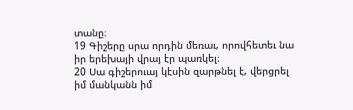տանը։
19 Գիշերը սրա որդին մեռաւ‚ որովհետեւ նա իր երեխայի վրայ էր պառկել։
20 Սա գիշերուայ կէսին զարթնել է‚ վերցրել իմ մանկանն իմ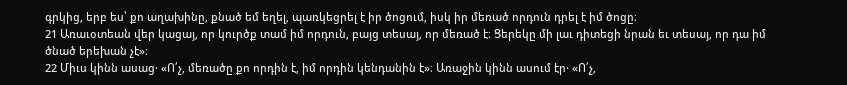գրկից‚ երբ ես՝ քո աղախինը‚ քնած եմ եղել‚ պառկեցրել է իր ծոցում‚ իսկ իր մեռած որդուն դրել է իմ ծոցը։
21 Առաւօտեան վեր կացայ‚ որ կուրծք տամ իմ որդուն‚ բայց տեսայ‚ որ մեռած է։ Ցերեկը մի լաւ դիտեցի նրան եւ տեսայ‚ որ դա իմ ծնած երեխան չէ»։
22 Միւս կինն ասաց· «Ո՛չ‚ մեռածը քո որդին է‚ իմ որդին կենդանին է»։ Առաջին կինն ասում էր· «Ո՛չ‚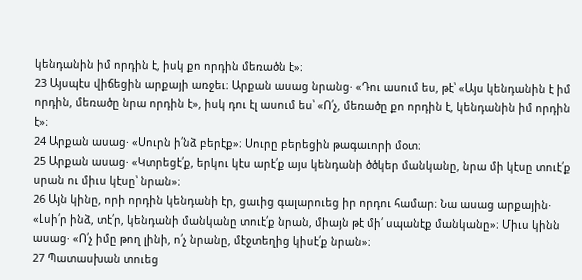կենդանին իմ որդին է‚ իսկ քո որդին մեռածն է»։
23 Այսպէս վիճեցին արքայի առջեւ։ Արքան ասաց նրանց· «Դու ասում ես‚ թէ՝ «Այս կենդանին է իմ որդին‚ մեռածը նրա որդին է»‚ իսկ դու էլ ասում ես՝ «Ո՛չ‚ մեռածը քո որդին է‚ կենդանին իմ որդին է»։
24 Արքան ասաց· «Սուրն ի՛նձ բերէք»։ Սուրը բերեցին թագաւորի մօտ։
25 Արքան ասաց· «Կտրեցէ՛ք‚ երկու կէս արէ՛ք այս կենդանի ծծկեր մանկանը‚ նրա մի կէսը տուէ՛ք սրան ու միւս կէսը՝ նրան»։
26 Այն կինը‚ որի որդին կենդանի էր‚ ցաւից գալարուեց իր որդու համար։ Նա ասաց արքային· «Լսի՛ր ինձ‚ տէ՛ր‚ կենդանի մանկանը տուէ՛ք նրան‚ միայն թէ մի՛ սպանէք մանկանը»։ Միւս կինն ասաց· «Ո՛չ իմը թող լինի‚ ո՛չ նրանը‚ մէջտեղից կիսէ՛ք նրան»։
27 Պատասխան տուեց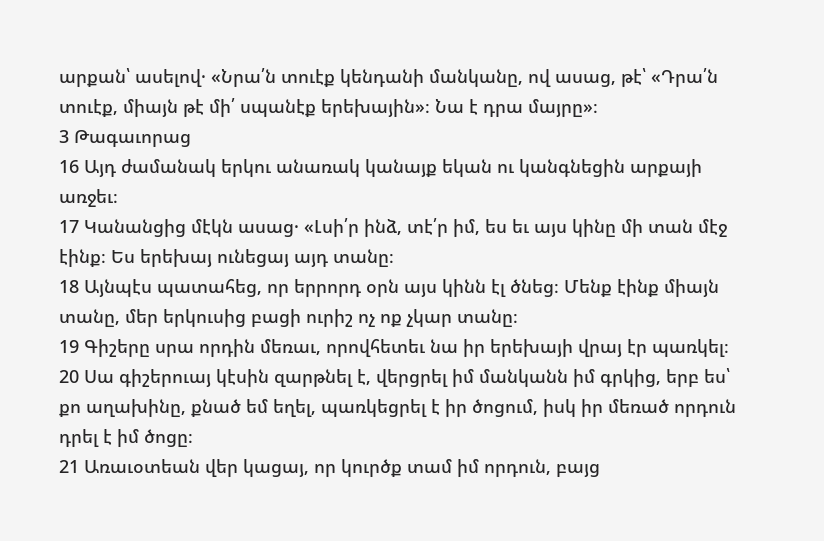արքան՝ ասելով· «Նրա՛ն տուէք կենդանի մանկանը‚ ով ասաց‚ թէ՝ «Դրա՛ն տուէք‚ միայն թէ մի՛ սպանէք երեխային»։ Նա է դրա մայրը»։
3 Թագաւորաց
16 Այդ ժամանակ երկու անառակ կանայք եկան ու կանգնեցին արքայի առջեւ։
17 Կանանցից մէկն ասաց· «Լսի՛ր ինձ‚ տէ՛ր իմ‚ ես եւ այս կինը մի տան մէջ էինք։ Ես երեխայ ունեցայ այդ տանը։
18 Այնպէս պատահեց‚ որ երրորդ օրն այս կինն էլ ծնեց։ Մենք էինք միայն տանը‚ մեր երկուսից բացի ուրիշ ոչ ոք չկար տանը։
19 Գիշերը սրա որդին մեռաւ‚ որովհետեւ նա իր երեխայի վրայ էր պառկել։
20 Սա գիշերուայ կէսին զարթնել է‚ վերցրել իմ մանկանն իմ գրկից‚ երբ ես՝ քո աղախինը‚ քնած եմ եղել‚ պառկեցրել է իր ծոցում‚ իսկ իր մեռած որդուն դրել է իմ ծոցը։
21 Առաւօտեան վեր կացայ‚ որ կուրծք տամ իմ որդուն‚ բայց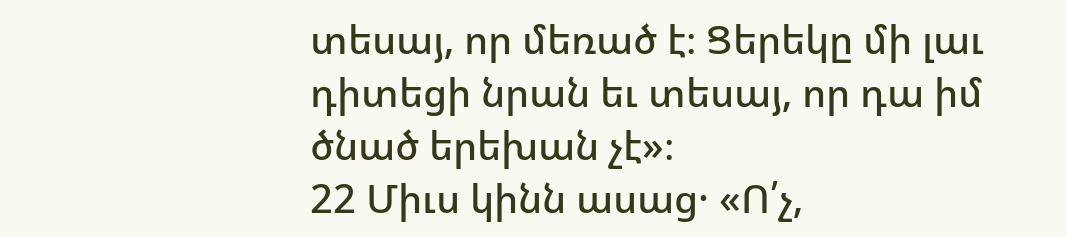տեսայ‚ որ մեռած է։ Ցերեկը մի լաւ դիտեցի նրան եւ տեսայ‚ որ դա իմ ծնած երեխան չէ»։
22 Միւս կինն ասաց· «Ո՛չ‚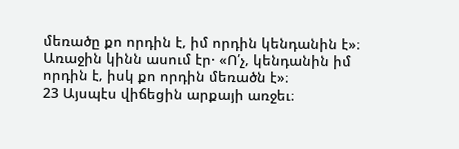մեռածը քո որդին է‚ իմ որդին կենդանին է»։ Առաջին կինն ասում էր· «Ո՛չ‚ կենդանին իմ որդին է‚ իսկ քո որդին մեռածն է»։
23 Այսպէս վիճեցին արքայի առջեւ։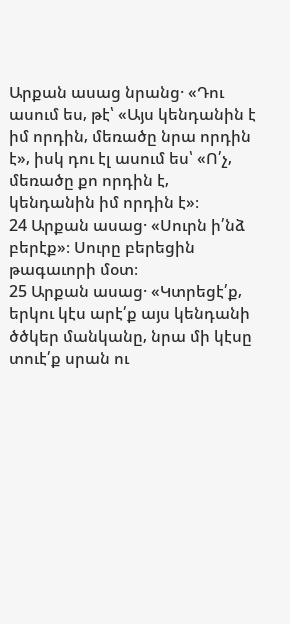Արքան ասաց նրանց· «Դու ասում ես‚ թէ՝ «Այս կենդանին է իմ որդին‚ մեռածը նրա որդին է»‚ իսկ դու էլ ասում ես՝ «Ո՛չ‚ մեռածը քո որդին է‚ կենդանին իմ որդին է»։
24 Արքան ասաց· «Սուրն ի՛նձ բերէք»։ Սուրը բերեցին թագաւորի մօտ։
25 Արքան ասաց· «Կտրեցէ՛ք‚ երկու կէս արէ՛ք այս կենդանի ծծկեր մանկանը‚ նրա մի կէսը տուէ՛ք սրան ու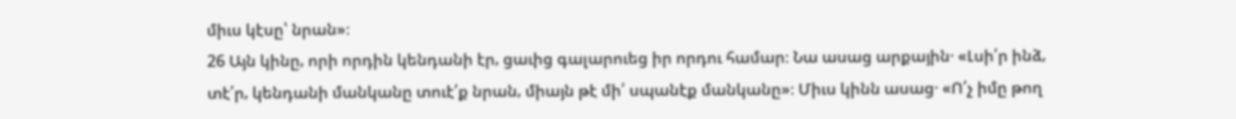միւս կէսը՝ նրան»։
26 Այն կինը‚ որի որդին կենդանի էր‚ ցաւից գալարուեց իր որդու համար։ Նա ասաց արքային· «Լսի՛ր ինձ‚ տէ՛ր‚ կենդանի մանկանը տուէ՛ք նրան‚ միայն թէ մի՛ սպանէք մանկանը»։ Միւս կինն ասաց· «Ո՛չ իմը թող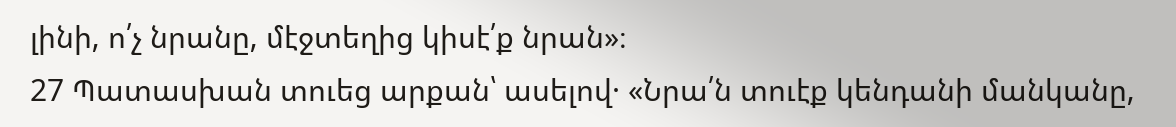լինի‚ ո՛չ նրանը‚ մէջտեղից կիսէ՛ք նրան»։
27 Պատասխան տուեց արքան՝ ասելով· «Նրա՛ն տուէք կենդանի մանկանը‚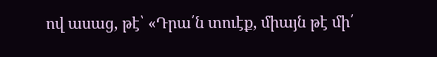ով ասաց‚ թէ՝ «Դրա՛ն տուէք‚ միայն թէ մի՛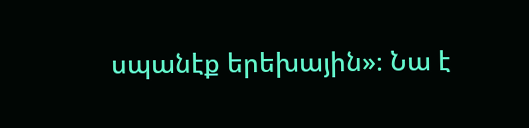սպանէք երեխային»։ Նա է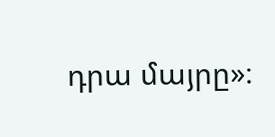դրա մայրը»։